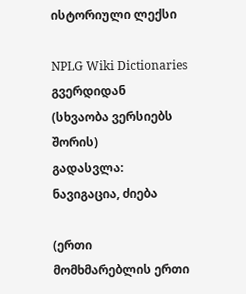ისტორიული ლექსი

NPLG Wiki Dictionaries გვერდიდან
(სხვაობა ვერსიებს შორის)
გადასვლა: ნავიგაცია, ძიება

(ერთი მომხმარებლის ერთი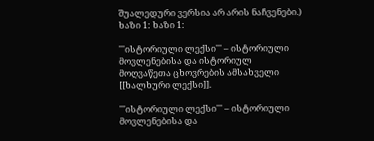შუალედური ვერსია არ არის ნაჩვენები.)
ხაზი 1: ხაზი 1:

'''ისტორიული ლექსი''' – ისტორიული მოვლენებისა და ისტორიულ მოღვაწეთა ცხოვრების ამსახველი [[ხალხური ლექსი]].

'''ისტორიული ლექსი''' – ისტორიული მოვლენებისა და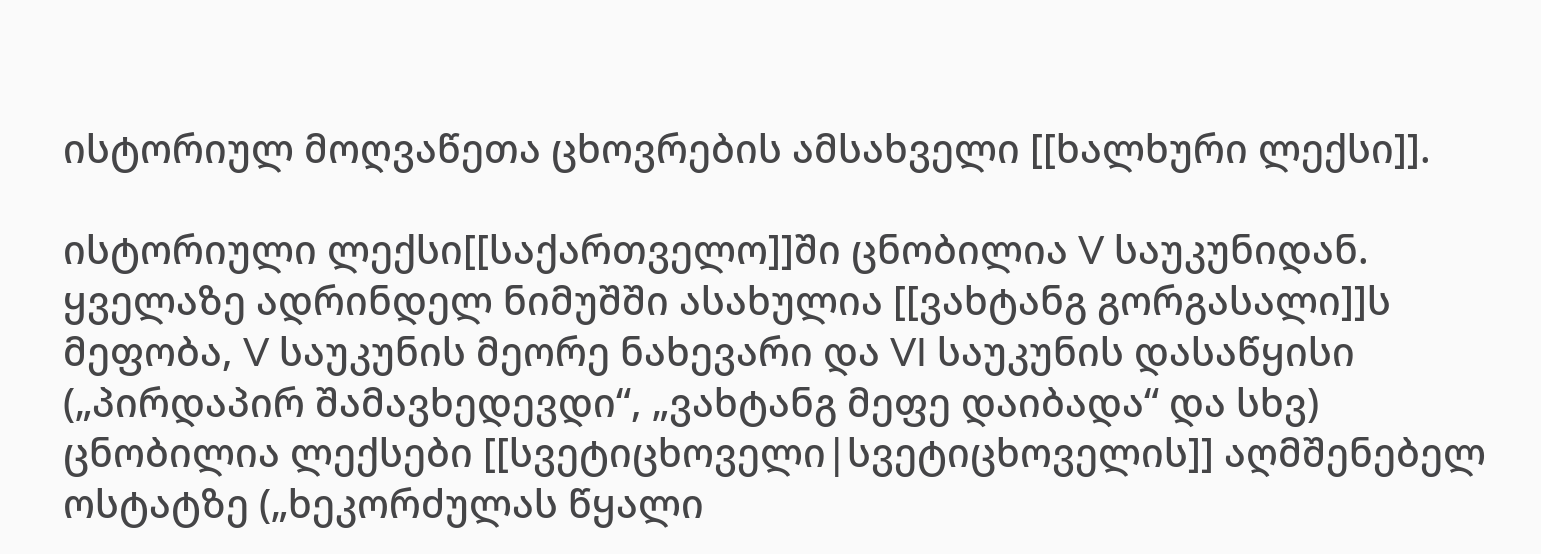ისტორიულ მოღვაწეთა ცხოვრების ამსახველი [[ხალხური ლექსი]].

ისტორიული ლექსი[[საქართველო]]ში ცნობილია V საუკუნიდან. ყველაზე ადრინდელ ნიმუშში ასახულია [[ვახტანგ გორგასალი]]ს მეფობა, V საუკუნის მეორე ნახევარი და VI საუკუნის დასაწყისი („პირდაპირ შამავხედევდი“, „ვახტანგ მეფე დაიბადა“ და სხვ) ცნობილია ლექსები [[სვეტიცხოველი|სვეტიცხოველის]] აღმშენებელ ოსტატზე („ხეკორძულას წყალი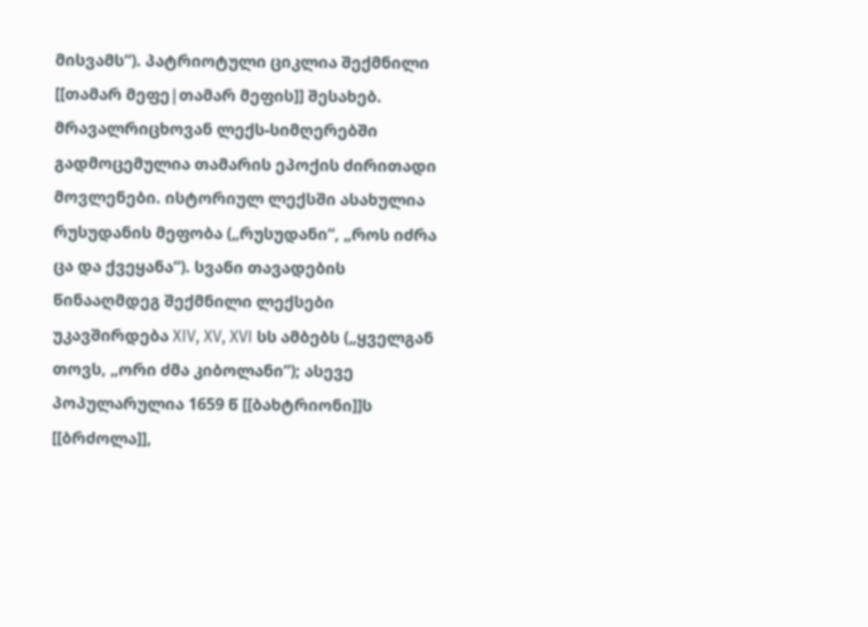მისვამს“). პატრიოტული ციკლია შექმნილი [[თამარ მეფე|თამარ მეფის]] შესახებ. მრავალრიცხოვან ლექს-სიმღერებში გადმოცემულია თამარის ეპოქის ძირითადი მოვლენები. ისტორიულ ლექსში ასახულია რუსუდანის მეფობა („რუსუდანი“, „როს იძრა ცა და ქვეყანა“). სვანი თავადების წინააღმდეგ შექმნილი ლექსები უკავშირდება XIV, XV, XVI სს ამბებს („ყველგან თოვს, „ორი ძმა კიბოლანი“); ასევე პოპულარულია 1659 წ [[ბახტრიონი]]ს [[ბრძოლა]],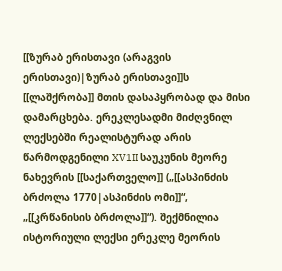[[ზურაბ ერისთავი (არაგვის ერისთავი)|ზურაბ ერისთავი]]ს [[ლაშქრობა]] მთის დასაპყრობად და მისი დამარცხება. ერეკლესადმი მიძღვნილ ლექსებში რეალისტურად არის წარმოდგენილი XV1II საუკუნის მეორე ნახევრის [[საქართველო]] („[[ასპინძის ბრძოლა 1770|ასპინძის ომი]]“, „[[კრწანისის ბრძოლა]]“). შექმნილია ისტორიული ლექსი ერეკლე მეორის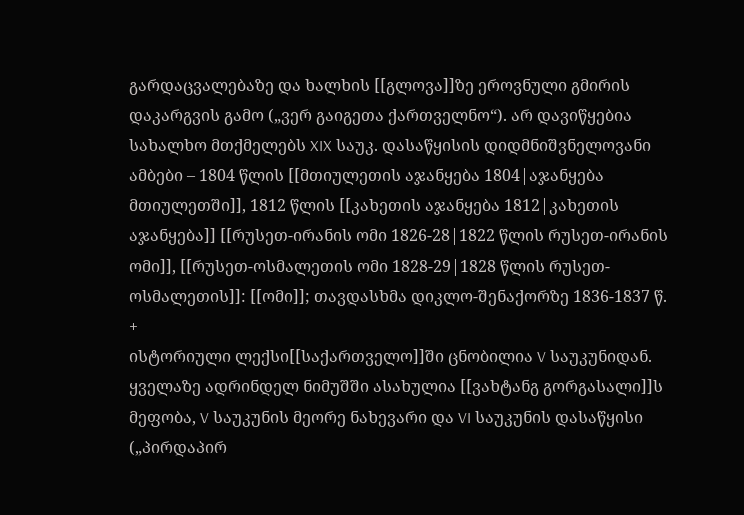გარდაცვალებაზე და ხალხის [[გლოვა]]ზე ეროვნული გმირის დაკარგვის გამო („ვერ გაიგეთა ქართველნო“). არ დავიწყებია სახალხო მთქმელებს XIX საუკ. დასაწყისის დიდმნიშვნელოვანი ამბები – 1804 წლის [[მთიულეთის აჯანყება 1804|აჯანყება მთიულეთში]], 1812 წლის [[კახეთის აჯანყება 1812|კახეთის აჯანყება]] [[რუსეთ-ირანის ომი 1826-28|1822 წლის რუსეთ-ირანის ომი]], [[რუსეთ-ოსმალეთის ომი 1828-29|1828 წლის რუსეთ-ოსმალეთის]]: [[ომი]]; თავდასხმა დიკლო-შენაქორზე 1836-1837 წ.
+
ისტორიული ლექსი[[საქართველო]]ში ცნობილია V საუკუნიდან. ყველაზე ადრინდელ ნიმუშში ასახულია [[ვახტანგ გორგასალი]]ს მეფობა, V საუკუნის მეორე ნახევარი და VI საუკუნის დასაწყისი („პირდაპირ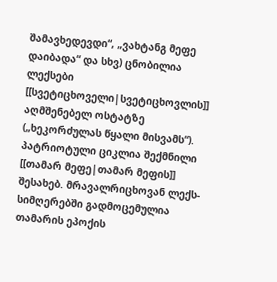შამავხედევდი“, „ვახტანგ მეფე დაიბადა“ და სხვ) ცნობილია ლექსები [[სვეტიცხოველი|სვეტიცხოვლის]] აღმშენებელ ოსტატზე („ხეკორძულას წყალი მისვამს“). პატრიოტული ციკლია შექმნილი [[თამარ მეფე|თამარ მეფის]] შესახებ. მრავალრიცხოვან ლექს-სიმღერებში გადმოცემულია თამარის ეპოქის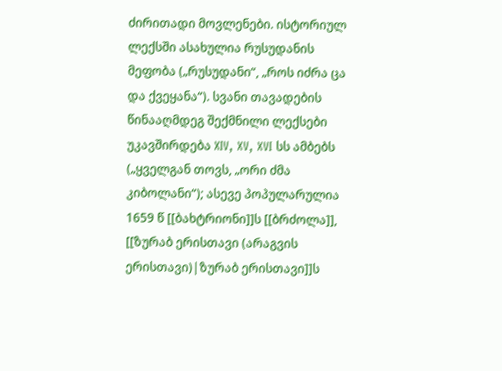ძირითადი მოვლენები. ისტორიულ ლექსში ასახულია რუსუდანის მეფობა („რუსუდანი“, „როს იძრა ცა და ქვეყანა“). სვანი თავადების წინააღმდეგ შექმნილი ლექსები უკავშირდება XIV, XV, XVI სს ამბებს („ყველგან თოვს, „ორი ძმა კიბოლანი“); ასევე პოპულარულია 1659 წ [[ბახტრიონი]]ს [[ბრძოლა]], [[ზურაბ ერისთავი (არაგვის ერისთავი)|ზურაბ ერისთავი]]ს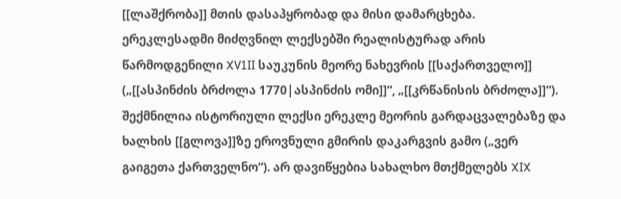[[ლაშქრობა]] მთის დასაპყრობად და მისი დამარცხება. ერეკლესადმი მიძღვნილ ლექსებში რეალისტურად არის წარმოდგენილი XV1II საუკუნის მეორე ნახევრის [[საქართველო]] („[[ასპინძის ბრძოლა 1770|ასპინძის ომი]]“, „[[კრწანისის ბრძოლა]]“). შექმნილია ისტორიული ლექსი ერეკლე მეორის გარდაცვალებაზე და ხალხის [[გლოვა]]ზე ეროვნული გმირის დაკარგვის გამო („ვერ გაიგეთა ქართველნო“). არ დავიწყებია სახალხო მთქმელებს XIX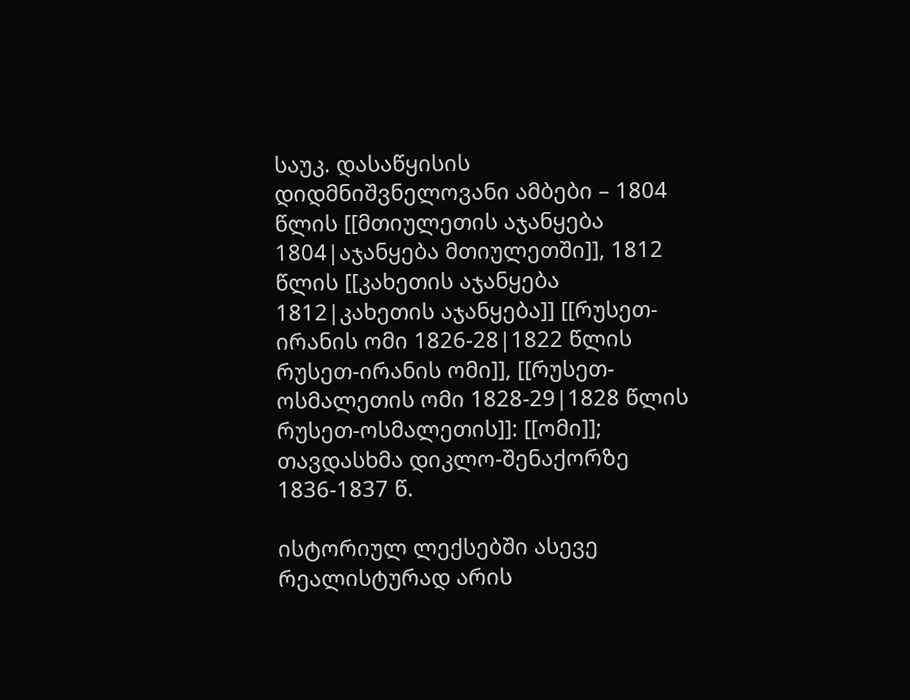საუკ. დასაწყისის დიდმნიშვნელოვანი ამბები – 1804 წლის [[მთიულეთის აჯანყება 1804|აჯანყება მთიულეთში]], 1812 წლის [[კახეთის აჯანყება 1812|კახეთის აჯანყება]] [[რუსეთ-ირანის ომი 1826-28|1822 წლის რუსეთ-ირანის ომი]], [[რუსეთ-ოსმალეთის ომი 1828-29|1828 წლის რუსეთ-ოსმალეთის]]: [[ომი]]; თავდასხმა დიკლო-შენაქორზე 1836-1837 წ.

ისტორიულ ლექსებში ასევე რეალისტურად არის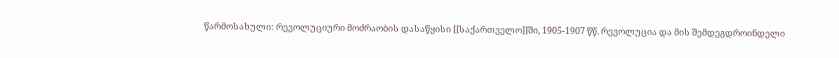წარმოსახული: რევოლუციური მოძრაობის დასაწყისი [[საქართველო]]ში, 1905-1907 წწ. რევოლუცია და მის შემდეგდროინდელი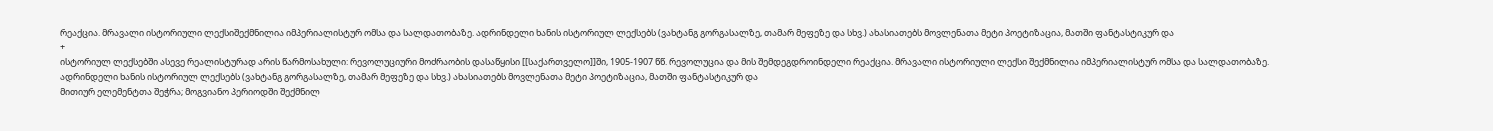რეაქცია. მრავალი ისტორიული ლექსიშექმნილია იმპერიალისტურ ომსა და სალდათობაზე. ადრინდელი ხანის ისტორიულ ლექსებს (ვახტანგ გორგასალზე, თამარ მეფეზე და სხვ.) ახასიათებს მოვლენათა მეტი პოეტიზაცია, მათში ფანტასტიკურ და
+
ისტორიულ ლექსებში ასევე რეალისტურად არის წარმოსახული: რევოლუციური მოძრაობის დასაწყისი [[საქართველო]]ში, 1905-1907 წწ. რევოლუცია და მის შემდეგდროინდელი რეაქცია. მრავალი ისტორიული ლექსი შექმნილია იმპერიალისტურ ომსა და სალდათობაზე. ადრინდელი ხანის ისტორიულ ლექსებს (ვახტანგ გორგასალზე, თამარ მეფეზე და სხვ.) ახასიათებს მოვლენათა მეტი პოეტიზაცია, მათში ფანტასტიკურ და
მითიურ ელემენტთა შეჭრა; მოგვიანო პერიოდში შექმნილ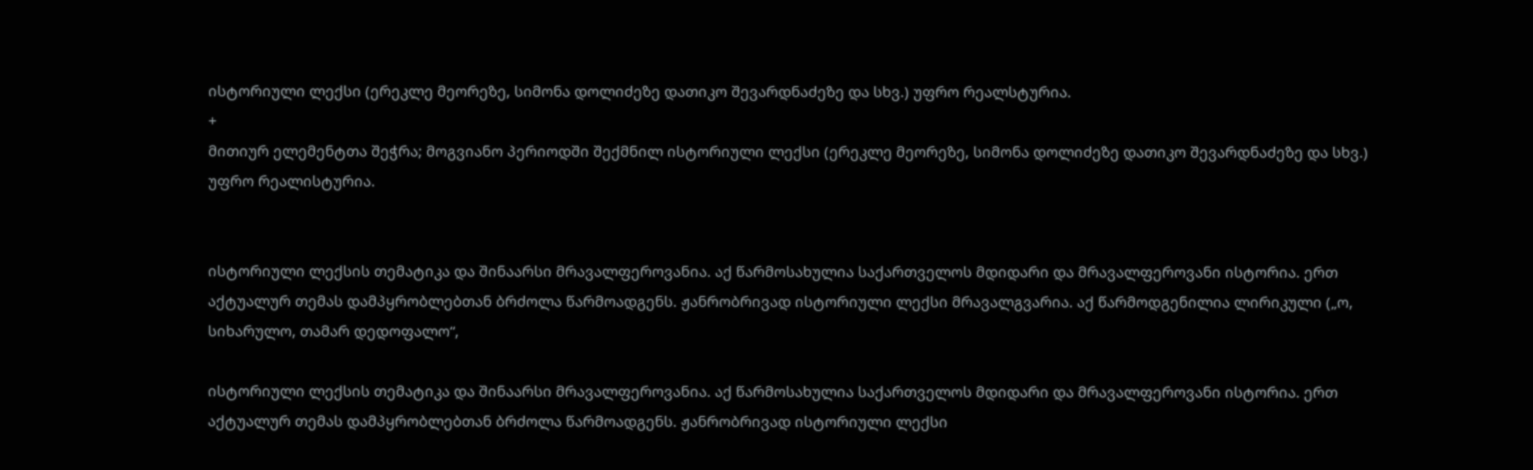ისტორიული ლექსი (ერეკლე მეორეზე, სიმონა დოლიძეზე დათიკო შევარდნაძეზე და სხვ.) უფრო რეალსტურია.
+
მითიურ ელემენტთა შეჭრა; მოგვიანო პერიოდში შექმნილ ისტორიული ლექსი (ერეკლე მეორეზე, სიმონა დოლიძეზე დათიკო შევარდნაძეზე და სხვ.) უფრო რეალისტურია.


ისტორიული ლექსის თემატიკა და შინაარსი მრავალფეროვანია. აქ წარმოსახულია საქართველოს მდიდარი და მრავალფეროვანი ისტორია. ერთ აქტუალურ თემას დამპყრობლებთან ბრძოლა წარმოადგენს. ჟანრობრივად ისტორიული ლექსი მრავალგვარია. აქ წარმოდგენილია ლირიკული („ო, სიხარულო, თამარ დედოფალო“,

ისტორიული ლექსის თემატიკა და შინაარსი მრავალფეროვანია. აქ წარმოსახულია საქართველოს მდიდარი და მრავალფეროვანი ისტორია. ერთ აქტუალურ თემას დამპყრობლებთან ბრძოლა წარმოადგენს. ჟანრობრივად ისტორიული ლექსი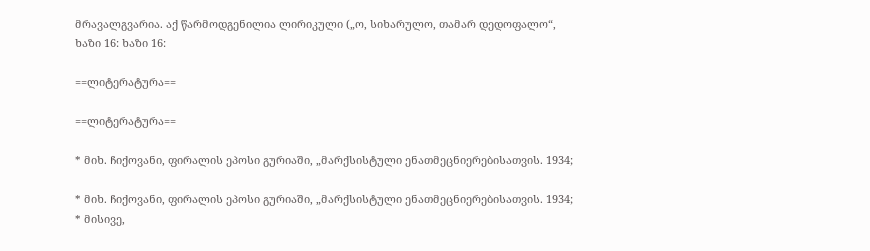მრავალგვარია. აქ წარმოდგენილია ლირიკული („ო, სიხარულო, თამარ დედოფალო“,
ხაზი 16: ხაზი 16:

==ლიტერატურა==

==ლიტერატურა==

* მიხ. ჩიქოვანი, ფირალის ეპოსი გურიაში, „მარქსისტული ენათმეცნიერებისათვის. 1934;

* მიხ. ჩიქოვანი, ფირალის ეპოსი გურიაში, „მარქსისტული ენათმეცნიერებისათვის. 1934;
* მისივე,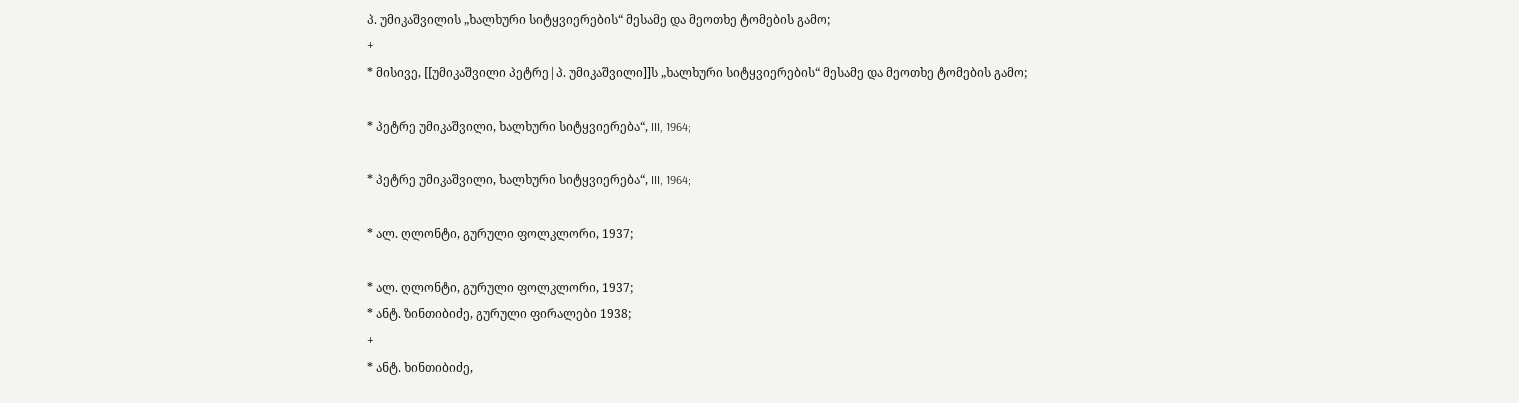პ. უმიკაშვილის „ხალხური სიტყვიერების“ მესამე და მეოთხე ტომების გამო;
+
* მისივე, [[უმიკაშვილი პეტრე|პ. უმიკაშვილი]]ს „ხალხური სიტყვიერების“ მესამე და მეოთხე ტომების გამო;

* პეტრე უმიკაშვილი, ხალხური სიტყვიერება“, III, 1964;

* პეტრე უმიკაშვილი, ხალხური სიტყვიერება“, III, 1964;

* ალ. ღლონტი, გურული ფოლკლორი, 1937;

* ალ. ღლონტი, გურული ფოლკლორი, 1937;
* ანტ. ზინთიბიძე, გურული ფირალები 1938;
+
* ანტ. ხინთიბიძე,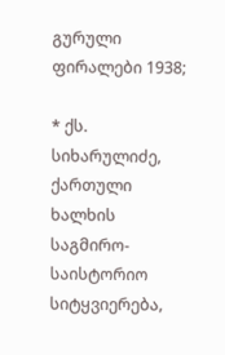გურული ფირალები 1938;

* ქს. სიხარულიძე, ქართული ხალხის საგმირო-საისტორიო სიტყვიერება,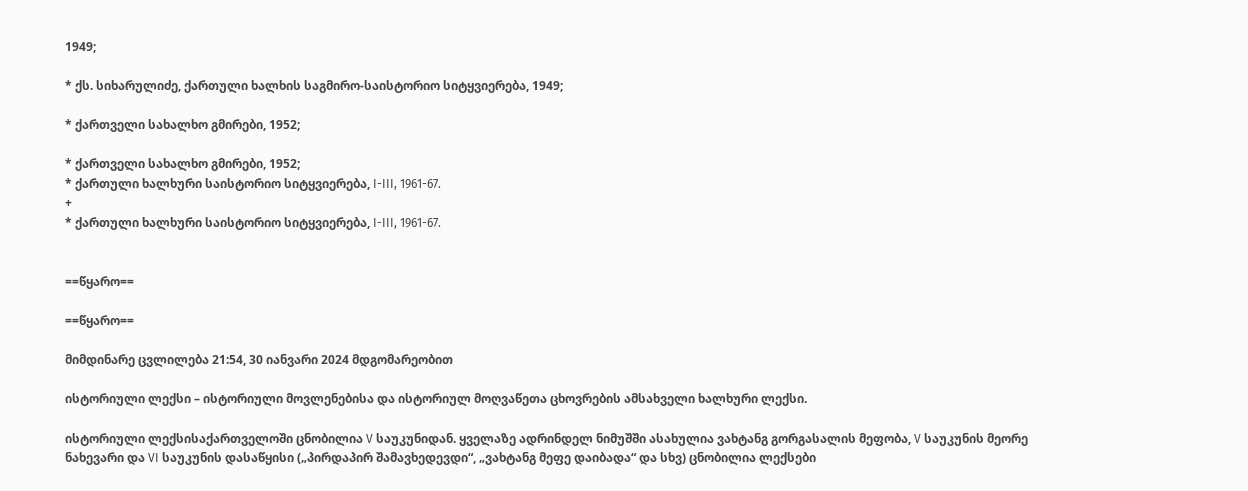1949;

* ქს. სიხარულიძე, ქართული ხალხის საგმირო-საისტორიო სიტყვიერება, 1949;

* ქართველი სახალხო გმირები, 1952;

* ქართველი სახალხო გმირები, 1952;
* ქართული ხალხური საისტორიო სიტყვიერება, I-III, 1961-67.
+
* ქართული ხალხური საისტორიო სიტყვიერება, I-III, 1961-67.


==წყარო==

==წყარო==

მიმდინარე ცვლილება 21:54, 30 იანვარი 2024 მდგომარეობით

ისტორიული ლექსი – ისტორიული მოვლენებისა და ისტორიულ მოღვაწეთა ცხოვრების ამსახველი ხალხური ლექსი.

ისტორიული ლექსისაქართველოში ცნობილია V საუკუნიდან. ყველაზე ადრინდელ ნიმუშში ასახულია ვახტანგ გორგასალის მეფობა, V საუკუნის მეორე ნახევარი და VI საუკუნის დასაწყისი („პირდაპირ შამავხედევდი“, „ვახტანგ მეფე დაიბადა“ და სხვ) ცნობილია ლექსები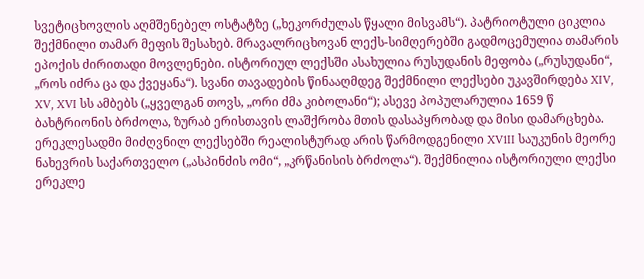სვეტიცხოვლის აღმშენებელ ოსტატზე („ხეკორძულას წყალი მისვამს“). პატრიოტული ციკლია შექმნილი თამარ მეფის შესახებ. მრავალრიცხოვან ლექს-სიმღერებში გადმოცემულია თამარის ეპოქის ძირითადი მოვლენები. ისტორიულ ლექსში ასახულია რუსუდანის მეფობა („რუსუდანი“, „როს იძრა ცა და ქვეყანა“). სვანი თავადების წინააღმდეგ შექმნილი ლექსები უკავშირდება XIV, XV, XVI სს ამბებს („ყველგან თოვს, „ორი ძმა კიბოლანი“); ასევე პოპულარულია 1659 წ ბახტრიონის ბრძოლა, ზურაბ ერისთავის ლაშქრობა მთის დასაპყრობად და მისი დამარცხება. ერეკლესადმი მიძღვნილ ლექსებში რეალისტურად არის წარმოდგენილი XV1II საუკუნის მეორე ნახევრის საქართველო („ასპინძის ომი“, „კრწანისის ბრძოლა“). შექმნილია ისტორიული ლექსი ერეკლე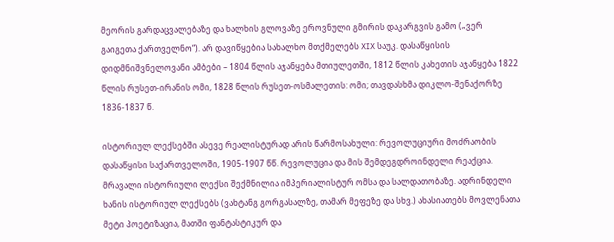მეორის გარდაცვალებაზე და ხალხის გლოვაზე ეროვნული გმირის დაკარგვის გამო („ვერ გაიგეთა ქართველნო“). არ დავიწყებია სახალხო მთქმელებს XIX საუკ. დასაწყისის დიდმნიშვნელოვანი ამბები – 1804 წლის აჯანყება მთიულეთში, 1812 წლის კახეთის აჯანყება 1822 წლის რუსეთ-ირანის ომი, 1828 წლის რუსეთ-ოსმალეთის: ომი; თავდასხმა დიკლო-შენაქორზე 1836-1837 წ.

ისტორიულ ლექსებში ასევე რეალისტურად არის წარმოსახული: რევოლუციური მოძრაობის დასაწყისი საქართველოში, 1905-1907 წწ. რევოლუცია და მის შემდეგდროინდელი რეაქცია. მრავალი ისტორიული ლექსი შექმნილია იმპერიალისტურ ომსა და სალდათობაზე. ადრინდელი ხანის ისტორიულ ლექსებს (ვახტანგ გორგასალზე, თამარ მეფეზე და სხვ.) ახასიათებს მოვლენათა მეტი პოეტიზაცია, მათში ფანტასტიკურ და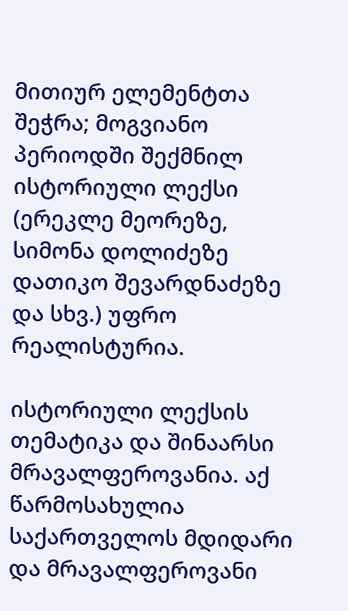მითიურ ელემენტთა შეჭრა; მოგვიანო პერიოდში შექმნილ ისტორიული ლექსი (ერეკლე მეორეზე, სიმონა დოლიძეზე დათიკო შევარდნაძეზე და სხვ.) უფრო რეალისტურია.

ისტორიული ლექსის თემატიკა და შინაარსი მრავალფეროვანია. აქ წარმოსახულია საქართველოს მდიდარი და მრავალფეროვანი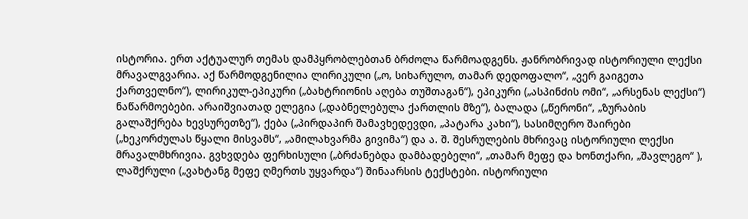ისტორია. ერთ აქტუალურ თემას დამპყრობლებთან ბრძოლა წარმოადგენს. ჟანრობრივად ისტორიული ლექსი მრავალგვარია. აქ წარმოდგენილია ლირიკული („ო, სიხარულო, თამარ დედოფალო“, „ვერ გაიგეთა ქართველნო“), ლირიკულ-ეპიკური („ბახტრიონის აღება თუშთაგან“), ეპიკური („ასპინძის ომი“, „არსენას ლექსი“) ნაწარმოებები. არაიშვიათად ელეგია („დაბნელებულა ქართლის მზე“), ბალადა („წერონი“, „ზურაბის გალაშქრება ხევსურეთზე“), ქება („პირდაპირ შამავხედევდი, „პატარა კახი“), სასიმღერო შაირები („ხეკორძულას წყალი მისვამს“, „ამილახვარმა გივიმა“) და ა. შ. შესრულების მხრივაც ისტორიული ლექსი მრავალმხრივია. გვხვდება ფერხისული („ბრძანებდა დამბადებელი“, „თამარ მეფე და ხონთქარი, „შავლეგო“ ), ლაშქრული („ვახტანგ მეფე ღმერთს უყვარდა“) შინაარსის ტექსტები. ისტორიული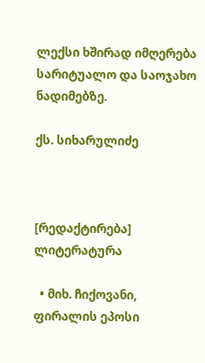ლექსი ხშირად იმღერება სარიტუალო და საოჯახო ნადიმებზე.

ქს. სიხარულიძე



[რედაქტირება] ლიტერატურა

  • მიხ. ჩიქოვანი, ფირალის ეპოსი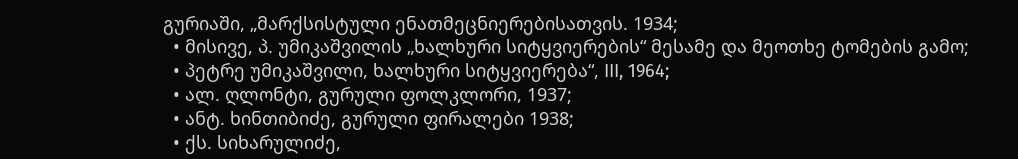გურიაში, „მარქსისტული ენათმეცნიერებისათვის. 1934;
  • მისივე, პ. უმიკაშვილის „ხალხური სიტყვიერების“ მესამე და მეოთხე ტომების გამო;
  • პეტრე უმიკაშვილი, ხალხური სიტყვიერება“, III, 1964;
  • ალ. ღლონტი, გურული ფოლკლორი, 1937;
  • ანტ. ხინთიბიძე, გურული ფირალები 1938;
  • ქს. სიხარულიძე,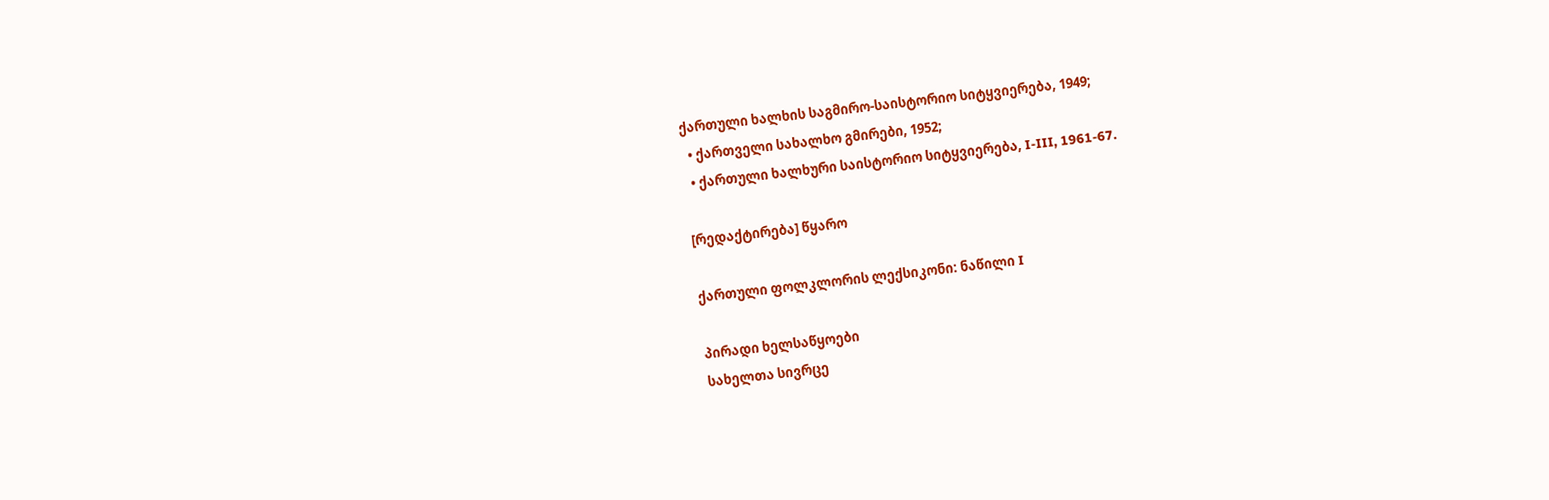ქართული ხალხის საგმირო-საისტორიო სიტყვიერება, 1949;
  • ქართველი სახალხო გმირები, 1952;
  • ქართული ხალხური საისტორიო სიტყვიერება, I-III, 1961-67.

[რედაქტირება] წყარო

ქართული ფოლკლორის ლექსიკონი: ნაწილი I

პირადი ხელსაწყოები
სახელთა სივრცე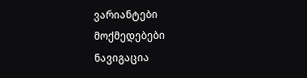ვარიანტები
მოქმედებები
ნავიგაცია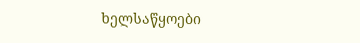ხელსაწყოები